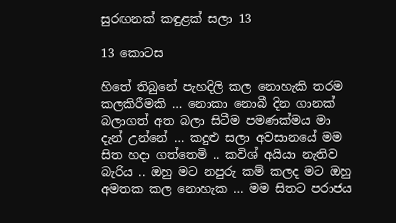සුරඟනක් කඳුළක් සලා 13

13 කොටස

හිතේ තිබුනේ පැහදිලි කල නොහැකි තරම කලකිරීමකි … නොකා නොබී දින ගානක් බලාගත් අත බලා සිටීම පමණක්මය මා දැන් උන්නේ … කදුළු සලා අවසානයේ මම සිත හදා ගත්තෙමි .. කවිශ් අයියා නැතිව බැරිය .. ඔහු මට නපුරු කම් කලද මට ඔහු අමතක කල නොහැක … මම සිතට පරාජය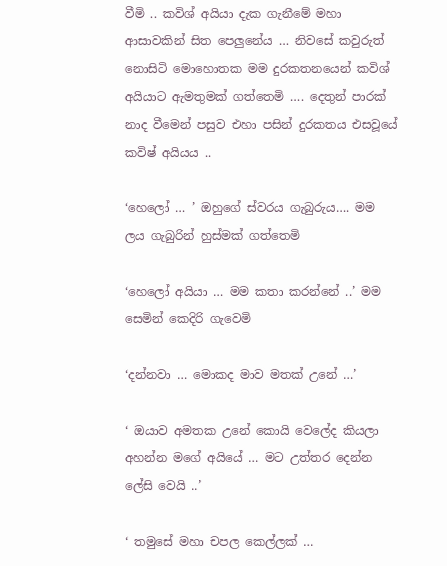වීමි .. කවිශ් අයියා දැක ගැනීමේ මහා ආසාවකින් සිත පෙලුනේය … නිවසේ කවුරුත් නොසිටි මොහොතක මම දුරකතනයෙන් කවිශ් අයියාට ඇමතුමක් ගත්තෙමි …. දෙතුන් පාරක් නාද වීමෙන් පසුව එහා පසින් දුරකතය එසවූයේ කවිෂ් අයියය ..

‘හෙලෝ … ’ ඔහුගේ ස්වරය ගැබුරුය…. මම ලය ගැබුරින් හුස්මක් ගත්තෙමි

‘හෙලෝ අයියා … මම කතා කරන්නේ ..’ මම සෙමින් කෙදිරි ගැවෙමි

‘දන්නවා … මොකද මාව මතක් උනේ …’

‘ ඔයාව අමතක උනේ කොයි වෙලේද කියලා අහන්න මගේ අයියේ … මට උත්තර දෙන්න ලේසි වෙයි ..’

‘ තමුසේ මහා චපල කෙල්ලක් …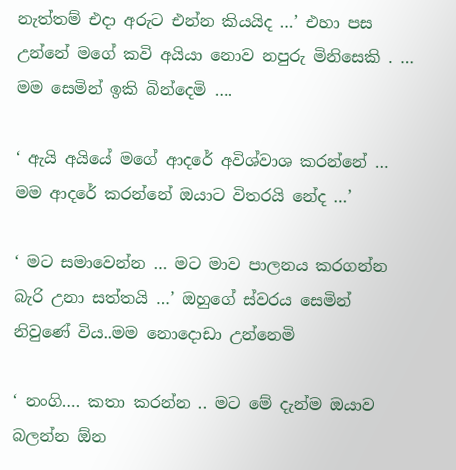නැත්තම් එදා අරුට එන්න කියයිද …’ එහා පස උන්නේ මගේ කවි අයියා නොව නපුරු මිනිසෙකි . … මම සෙමින් ඉකි බින්දෙමි ….

‘ ඇයි අයියේ මගේ ආදරේ අවිශ්වාශ කරන්නේ … මම ආදරේ කරන්නේ ඔයාට විතරයි නේද …’

‘ මට සමාවෙන්න … මට මාව පාලනය කරගන්න බැරි උනා සත්තයි …’ ඔහුගේ ස්වරය සෙමින් නිවුණේ විය..මම නොදොඩා උන්නෙමි

‘ නංගි…. කතා කරන්න .. මට මේ දැන්ම ඔයාව බලන්න ඕන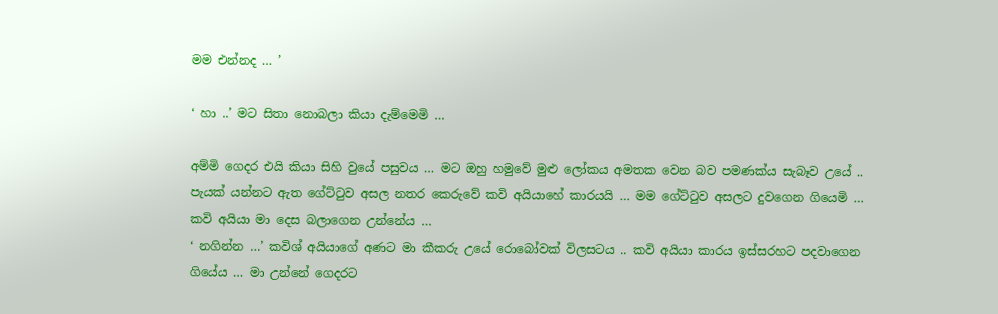මම එන්නද … ’

‘ හා ..’ මට සිතා නොබලා කියා දැම්මෙමි …

අම්මි ගෙදර එයි කියා සිහි වුයේ පසුවය … මට ඔහු හමුවේ මුළු ලෝකය අමතක වෙන බව පමණක්ය සැබෑව උයේ .. පැයක් යන්නට ඇත ගේට්ටුව අසල නතර කෙරුවේ කවි අයියාහේ කාරයයි … මම ගේට්ටුව අසලට දුවගෙන ගියෙමි … කවි අයියා මා දෙස බලාගෙන උන්නේය …
‘ නගින්න …’ කවිශ් අයියාගේ අණට මා කීකරු උයේ රොබෝවක් විලසටය .. කවි අයියා කාරය ඉස්සරහට පදවාගෙන ගියේය … මා උන්නේ ගෙදරට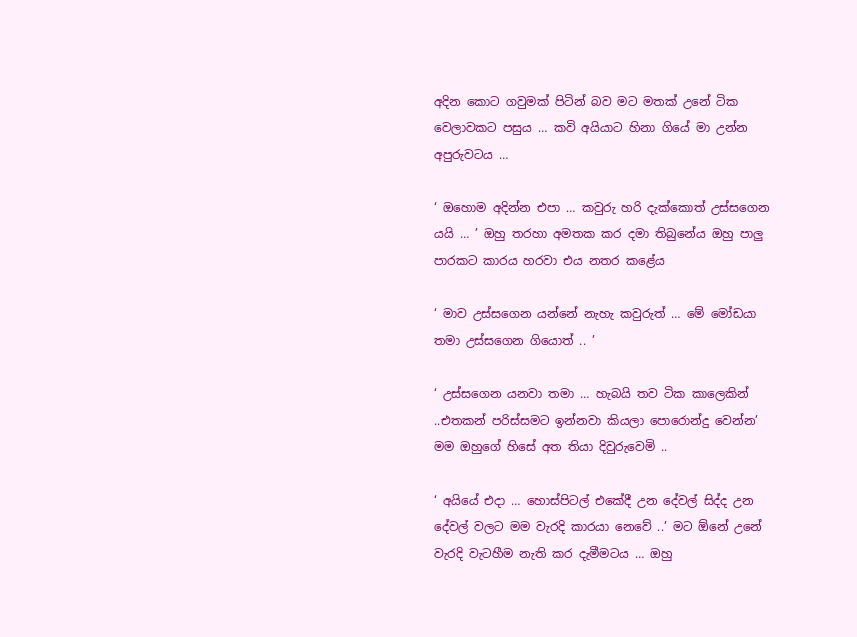අදින කොට ගවුමක්‌ පිටින් බව මට මතක් උනේ ටික වෙලාවකට පසුය … කවි අයියාට හිනා ගියේ මා උන්න අපුරුවටය …

‘ ඔහොම අදින්න එපා … කවුරු හරි දැක්කොත් උස්සගෙන යයි … ’ ඔහු තරහා අමතක කර දමා තිබුනේය ඔහු පාලු පාරකට කාරය හරවා එය නතර කළේය

‘ මාව උස්සගෙන යන්නේ නැහැ කවුරුත් … මේ මෝඩයා තමා උස්සගෙන ගියොත් .. ’

‘ උස්සගෙන යනවා තමා … හැබයි තව ටික කාලෙකින් ..එතකන් පරිස්සමට ඉන්නවා කියලා පොරොන්දු වෙන්න’ මම ඔහුගේ හිසේ අත තියා දිවුරුවෙමි ..

‘ අයියේ එදා … හොස්පිටල් එකේදී උන දේවල් සිද්ද උන දේවල් වලට මම වැරදි කාරයා නෙවේ ..’ මට ඕනේ උනේ වැරදි වැටහීම නැති කර දැමීමටය … ඔහු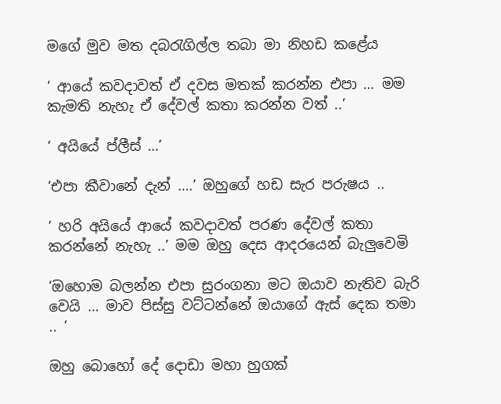මගේ මුව මත දබරැගිල්ල තබා මා නිහඩ කළේය

‘ ආයේ කවදාවත් ඒ දවස මතක් කරන්න එපා … මම කැමති නැහැ ඒ දේවල් කතා කරන්න වත් ..’

‘ අයියේ ප්ලීස් …’

‘එපා කීවානේ දැන් ….’ ඔහුගේ හඩ සැර පරුෂය ..

‘ හරි අයියේ ආයේ කවදාවත් පරණ දේවල් කතා කරන්නේ නැහැ ..’ මම ඔහු දෙස ආදරයෙන් බැලුවෙමි

‘ඔහොම බලන්න එපා සුරංගනා මට ඔයාව නැතිව බැරි වෙයි … මාව පිස්සු වට්ටන්නේ ඔයාගේ ඇස් දෙක තමා .. ’

ඔහු බොහෝ දේ දොඩා මහා හුගක්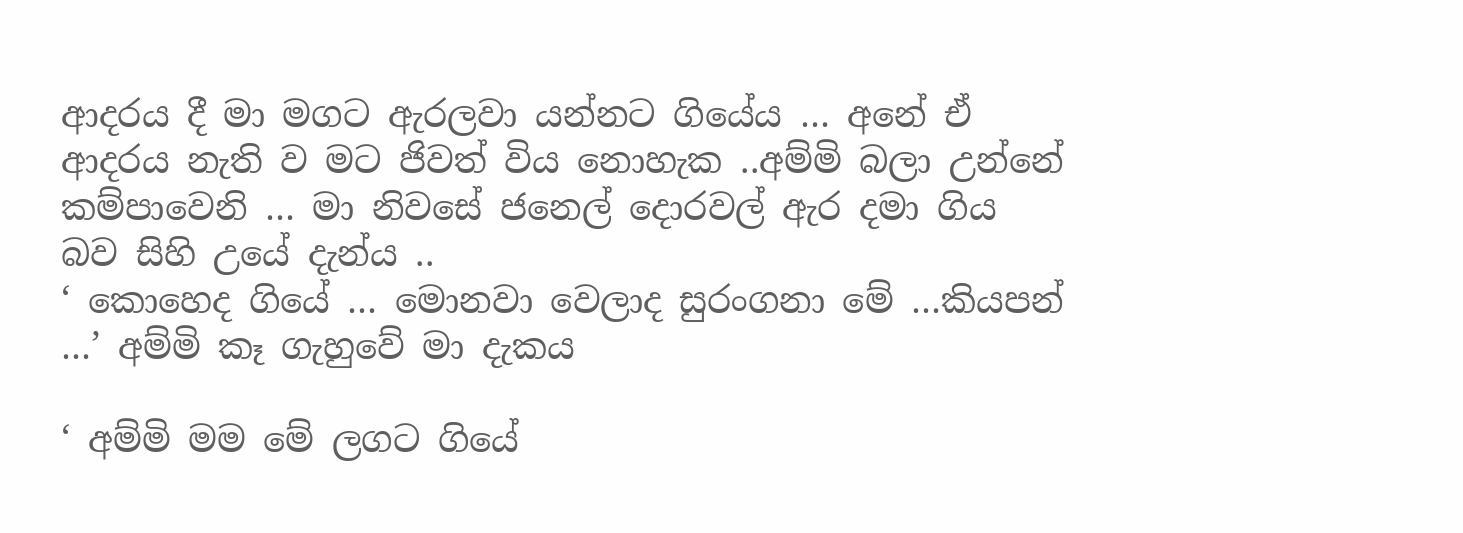ආදරය දී මා මගට ඇරලවා යන්නට ගියේය … අනේ ඒ ආදරය නැති ව මට ජිවත් විය නොහැක ..අම්මි බලා උන්නේ කම්පාවෙනි … මා නිවසේ ජනෙල් දොරවල් ඇර දමා ගිය බව සිහි උයේ දැන්ය ..
‘ කොහෙද ගියේ … මොනවා වෙලාද සුරංගනා මේ …කියපන් …’ අම්මි කෑ ගැහුවේ මා දැකය

‘ අම්මි මම මේ ලගට ගියේ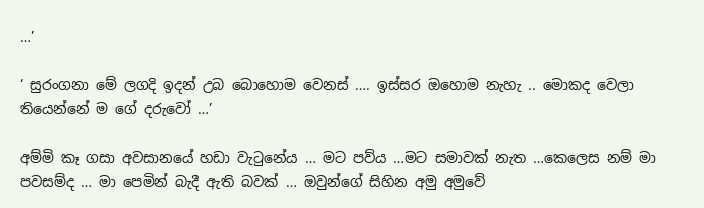…’

‘ සුරංගනා මේ ලගදි ඉදන් උබ බොහොම වෙනස් …. ඉස්සර ඔහොම නැහැ .. මොකද වෙලා තියෙන්නේ ම ගේ දරුවෝ …’

අම්මි කෑ ගසා අවසානයේ හඩා වැටුනේය … මට පව්ය …මට සමාවක් නැත …කෙලෙස නම් මා පවසම්ද … මා පෙමින් බැදී ඇති බවක් … ඔවුන්ගේ සිහින අමු අමුවේ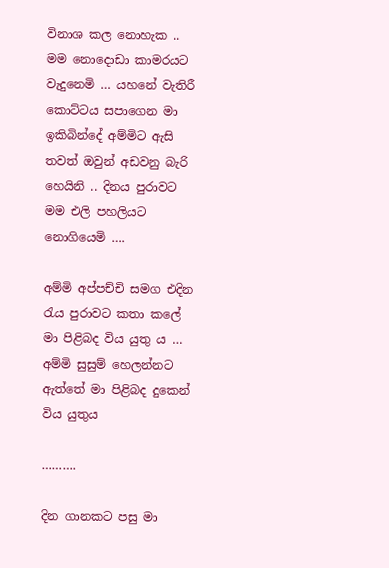විනාශ කල නොහැක .. මම නොදොඩා කාමරයට වැදුනෙමි … යහනේ වැතිරී කොට්ටය සපාගෙන මා ඉකිබින්දේ අම්මිට ඇසි තවත් ඔවුන් අඩවනු බැරි හෙයිනි .. දිනය පුරාවට මම එලි පහලියට නොගියෙමි ….

අම්මි අප්පච්චි සමග එදින රැය පුරාවට කතා කලේ මා පිළිබද විය යුතු ය … අම්මි සුසුම් හෙලන්නට ඇත්තේ මා පිළිබද දුකෙන් විය යුතුය

……….

දින ගානකට පසු මා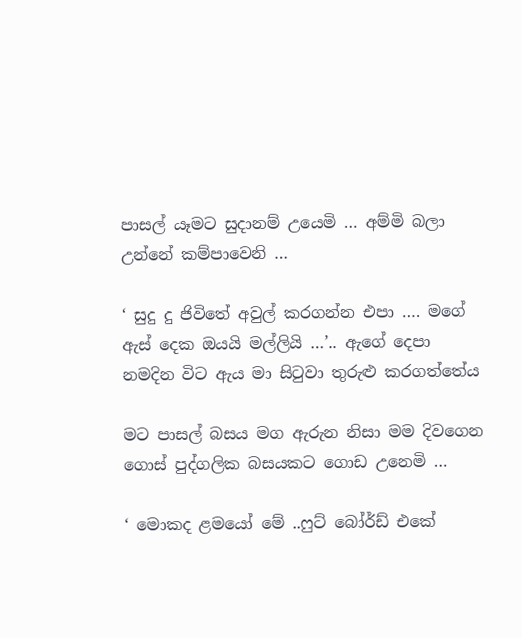පාසල් යෑමට සුදානම් උයෙමි … අම්මි බලා උන්නේ කම්පාවෙනි …

‘ සුදු දු ජිවිතේ අවුල් කරගන්න එපා …. මගේ ඇස් දෙක ඔයයි මල්ලියි …’.. ඇගේ දෙපා නමදින විට ඇය මා සිටුවා තුරුළු කරගත්තේය

මට පාසල් බසය මග ඇරුන නිසා මම දිවගෙන ගොස් පුද්ගලික බසයකට ගොඩ උනෙමි …

‘ මොකද ළමයෝ මේ ..ෆුට් බෝර්ඩ් එකේ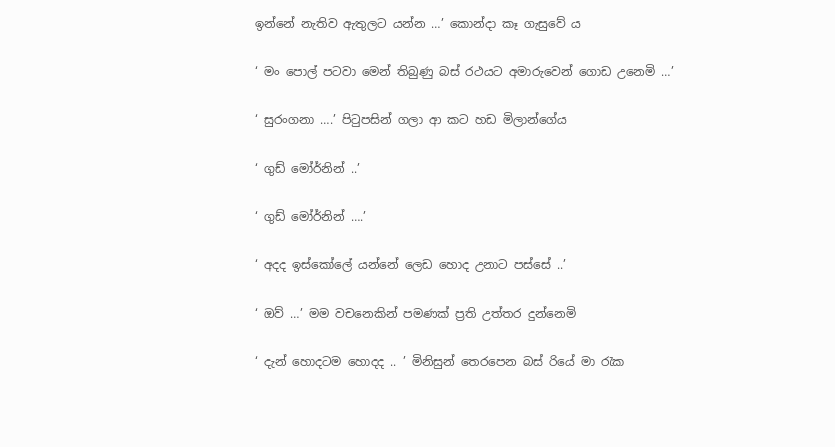ඉන්නේ නැතිව ඇතුලට යන්න …’ කොන්දා කෑ ගැසුවේ ය

‘ මං පොල් පටවා මෙන් තිබුණු බස් රථයට අමාරුවෙන් ගොඩ උනෙමි …’

‘ සුරංගනා ….’ පිටුපසින් ගලා ආ කට හඩ මිලාන්ගේය

‘ ගුඩ් මෝර්නින් ..’

‘ ගුඩ් මෝර්නින් ….’

‘ අදද ඉස්කෝලේ යන්නේ ලෙඩ හොද උනාට පස්සේ ..’

‘ ඔව් …’ මම වචනෙකින් පමණක් ප්‍රති උත්තර දුන්නෙමි

‘ දැන් හොදටම හොදද .. ’ මිනිසුන් තෙරපෙන බස් රියේ මා රැක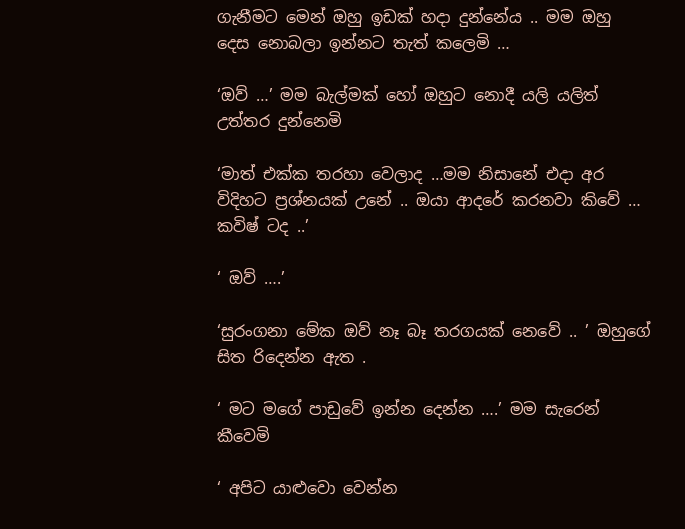ගැනීමට මෙන් ඔහු ඉඩක් හදා දුන්නේය .. මම ඔහු දෙස නොබලා ඉන්නට තැත් කලෙමි …

‘ඔව් …’ මම බැල්මක් හෝ ඔහුට නොදී යලි යලිත් උත්තර දුන්නෙමි

‘මාත් එක්ක තරහා වෙලාද …මම නිසානේ එදා අර විදිහට ප්‍රශ්නයක් උනේ .. ඔයා ආදරේ කරනවා කිවේ … කවිෂ් ටද ..’

‘ ඔව් ….’

‘සුරංගනා මේක ඔව් නෑ බෑ තරගයක් නෙවේ .. ’ ඔහුගේ සිත රිදෙන්න ඇත .

‘ මට මගේ පාඩුවේ ඉන්න දෙන්න ….’ මම සැරෙන් කීවෙමි

‘ අපිට යාළුවො වෙන්න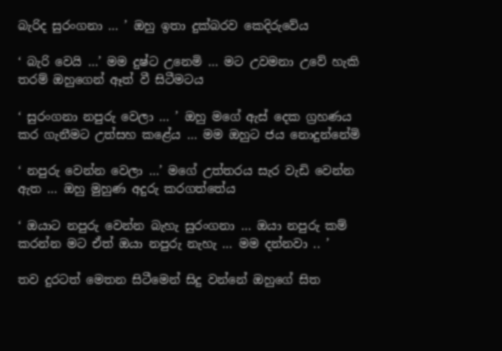බැරිද සුරංගනා … ’ ඔහු ඉතා දුක්බරව කෙදිරුවේය

‘ බැරි වෙයි …’ මම දුෂ්ට උනෙමි … මට උවමනා උවේ හැකි තරම් ඔහුගෙන් ඈත් වී සිටීමටය

‘ සුරංගනා නපුරු වෙලා … ’ ඔහු මගේ ඇස් දෙක ග්‍රහණය කර ගැනීමට උත්සහ කළේය … මම ඔහුට ජය නොදුන්නේමි

‘ නපුරු වෙන්න වෙලා …’ මගේ උත්තරය සැර වැඩි වෙන්න ඇත … ඔහු මුහුණ අදුරු කරගත්තේය

‘ ඔයාට නපුරු වෙන්න බැහැ සුරංගනා … ඔයා නපුරු කම් කරන්න මට ඒත් ඔයා නපුරු නැහැ … මම දන්නවා .. ’

තව දුරටත් මෙතන සිටීමෙන් සිදු වන්නේ ඔහුගේ සිත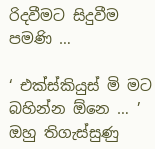රිදවීමට සිදුවීම පමණි …

‘ එක්ස්කියුස් මි මට බහින්න ඕනෙ … ’ ඔහු තිගැස්සුණු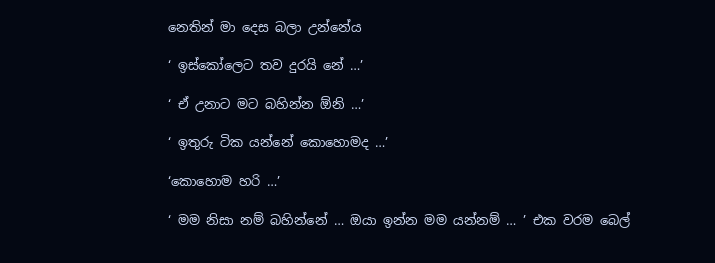නෙතින් මා දෙස බලා උන්නේය

‘ ඉස්කෝලෙට තව දුරයි නේ …’

‘ ඒ උනාට මට බහින්න ඕනි …’

‘ ඉතුරු ටික යන්නේ කොහොමද …’

‘කොහොම හරි …’

‘ මම නිසා නම් බහින්නේ … ඔයා ඉන්න මම යන්නම් … ’ එක වරම බෙල්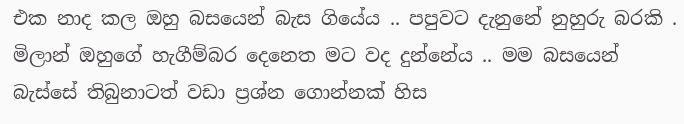එක නාද කල ඔහු බසයෙන් බැස ගියේය .. පපුවට දැනුනේ නුහුරු බරකි . මිලාන් ඔහුගේ හැගීම්බර දෙනෙත මට වද දුන්නේය .. මම බසයෙන් බැස්සේ තිබුනාටත් වඩා ප්‍රශ්න ගොන්නක් හිස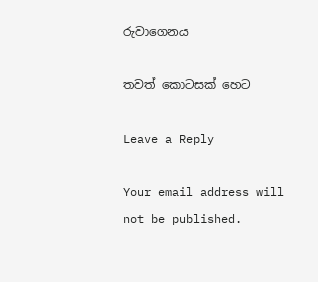රුවාගෙනය

තවත් කොටසක් හෙට

Leave a Reply

Your email address will not be published.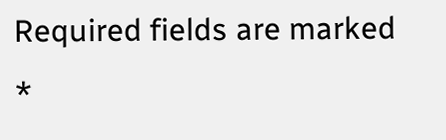Required fields are marked *